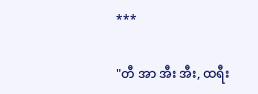***

"တီ အာ အီး အီး, ထရီး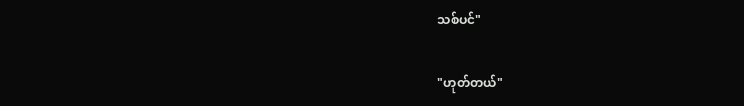သစ်ပင်"

"ဟုတ်တယ်"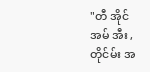"တီ အိုင် အမ် အီး ,တိုင်မ်း အ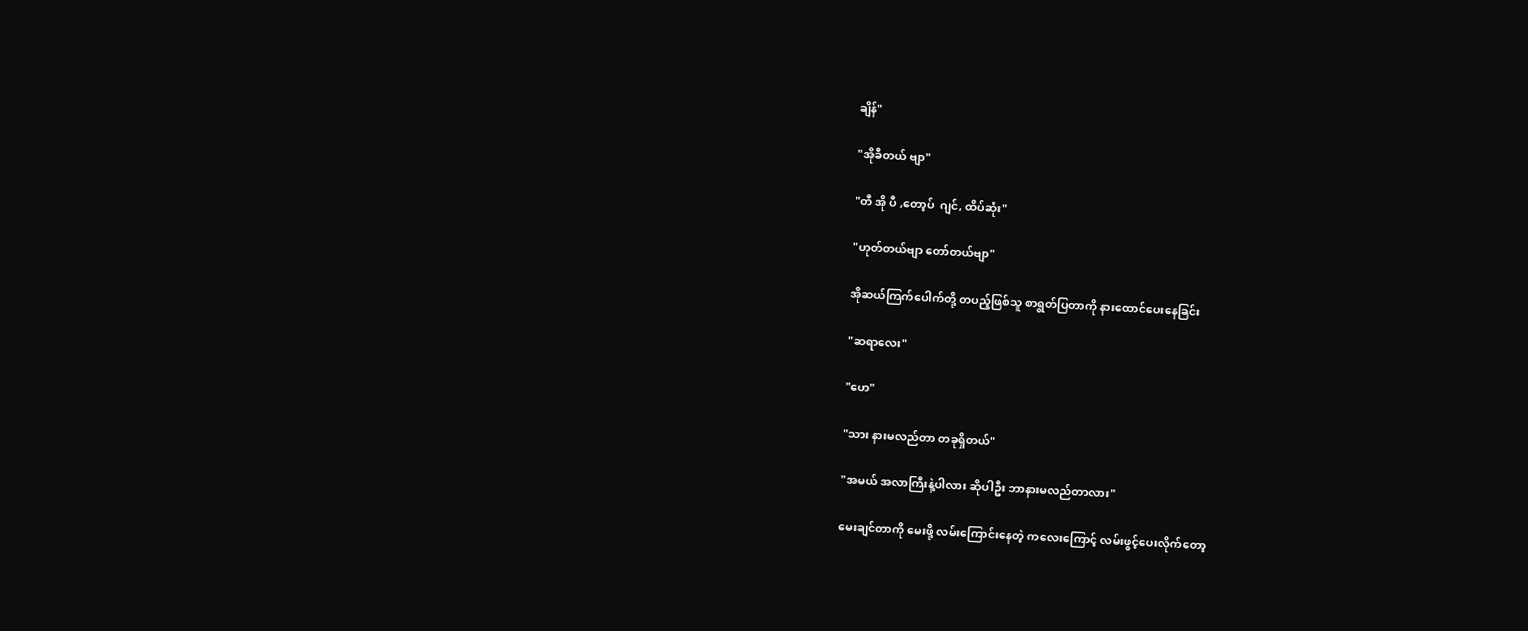ချိန်"

"အိုခီတယ် ဗျာ"

"တီ အို ပီ ,တော့ပ်  ဂျင်, ထိပ်ဆုံး"

"ဟုတ်တယ်ဗျာ တော်တယ်ဗျာ"

အိုဆယ်ကြက်ပေါက်တို့ တပည့်ဖြစ်သူ စာရွတ်ပြတာကို နားထောင်ပေးနေခြင်း

"ဆရာလေး"

"ဟေ"

"သား နားမလည်တာ တခုရှိတယ်"

"အမယ် အလာကြီးနဲ့ပါလား ဆိုပါဦး ဘာနားမလည်တာလား"

မေးချင်တာကို မေးဖို့ လမ်းကြောင်းနေတဲ့ ကလေးကြောင့် လမ်းဖွင့်ပေးလိုက်တော့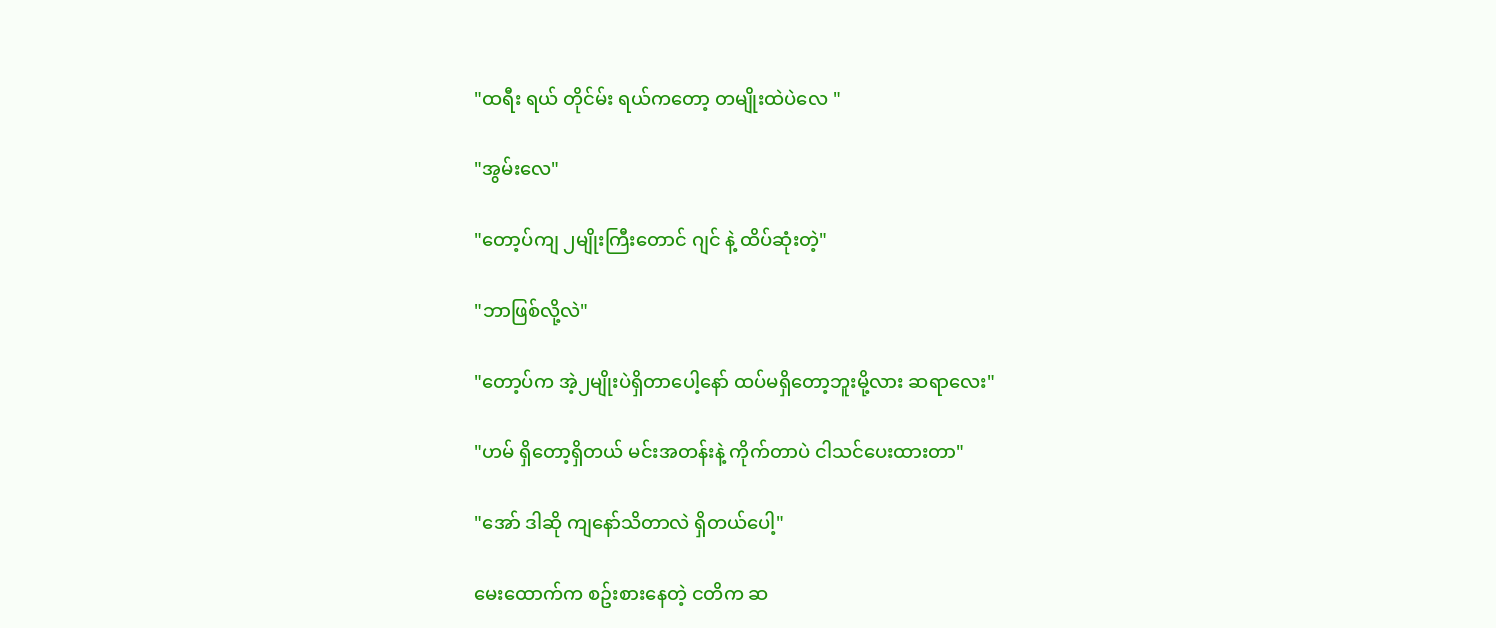"ထရီး ရယ် တိုင်မ်း ရယ်ကတော့ တမျိုးထဲပဲလေ "

"အွမ်းလေ"

"တော့ပ်ကျ ၂မျိုးကြီးတောင် ဂျင် နဲ့ ထိပ်ဆုံးတဲ့"

"ဘာဖြစ်လို့လဲ"

"တော့ပ်က အဲ့၂မျိုးပဲရှိတာပေါ့နော် ထပ်မရှိတော့ဘူးမို့လား ဆရာလေး"

"ဟမ် ရှိတော့ရှိတယ် မင်းအတန်းနဲ့ ကိုက်တာပဲ ငါသင်ပေးထားတာ"

"အော် ဒါဆို ကျနော်သိတာလဲ ရှိတယ်ပေါ့"

မေးထောက်က စဥ်းစားနေတဲ့ ငတိက ဆ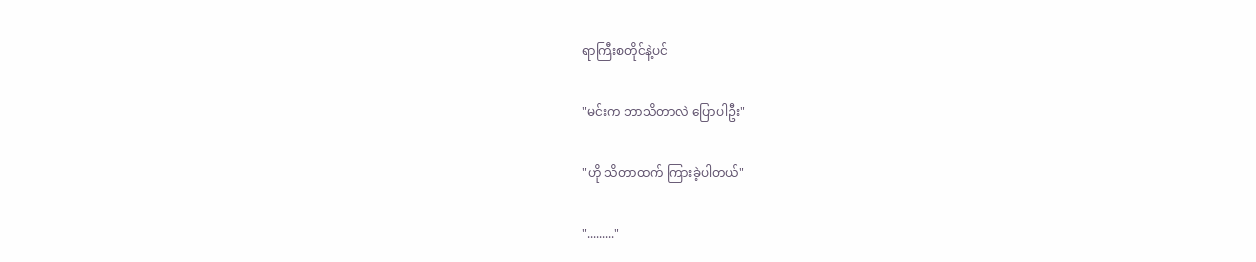ရာကြီးစတိုင်နဲ့ပင်

"မင်းက ဘာသိတာလဲ ပြောပါဦး"

"ဟို သိတာထက် ကြားခဲ့ပါတယ်"

"........."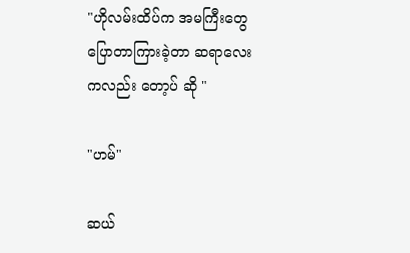"ဟိုလမ်းထိပ်က အမကြီးတွေပြောတာကြားခဲ့တာ ဆရာလေးကလည်း တော့ပ် ဆို "

"ဟမ်"

ဆယ်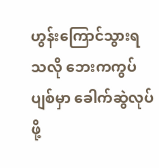ဟွန်းကြောင်သွားရသလို ဘေးကကွပ်ပျစ်မှာ ခေါက်ဆွဲလုပ်ဖို့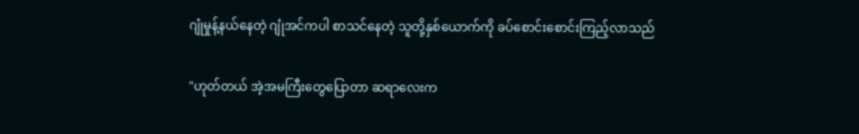ဂျုံမှုန့်နယ်နေတဲ့ ဂျုံအင်ကပါ စာသင်နေတဲ့ သူတို့နှစ်ယောက်ကို ခပ်စောင်းစောင်းကြည့်လာသည်

"ဟုတ်တယ် အဲ့အမကြီးတွေပြောတာ ဆရာလေးက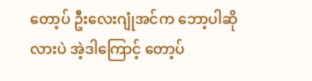တော့ပ် ဦးလေးဂျုံအင်က ဘော့ပါဆိုလားပဲ အဲ့ဒါကြောင့် တော့ပ်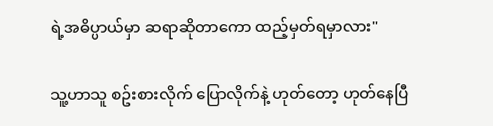ရဲ့အဓိပ္ပာယ်မှာ ဆရာဆိုတာကော ထည့်မှတ်ရမှာလား"

သူ့ဟာသူ စဥ်းစားလိုက် ပြောလိုက်နဲ့ ဟုတ်တော့ ဟုတ်နေပြီ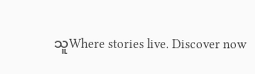သူWhere stories live. Discover now